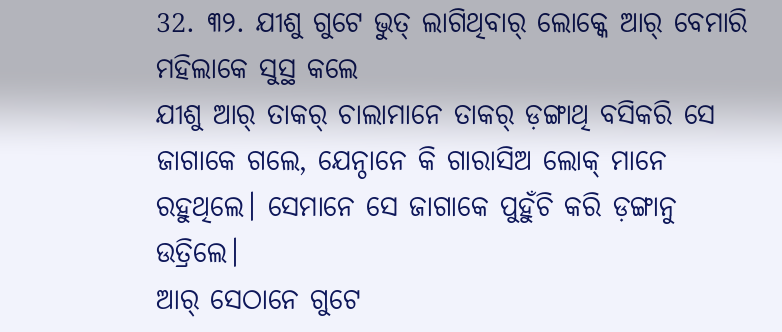32. ୩୨. ଯୀଶୁ ଗୁଟେ ଭୁତ୍ ଲାଗିଥିବାର୍ ଲୋକ୍କେ ଆର୍ ବେମାରି ମହିଲାକେ ସୁସ୍ଥ କଲେ
ଯୀଶୁ ଆର୍ ତାକର୍ ଚାଲାମାନେ ତାକର୍ ଡ଼ଙ୍ଗାଥି ବସିକରି ସେ ଜାଗାକେ ଗଲେ, ଯେନ୍ଠାନେ କି ଗାରାସିଅ ଲୋକ୍ ମାନେ ରହୁଥିଲେ। ସେମାନେ ସେ ଜାଗାକେ ପୁହୁଁଚି କରି ଡ଼ଙ୍ଗାନୁ ଉତ୍ରିଲେ।
ଆର୍ ସେଠାନେ ଗୁଟେ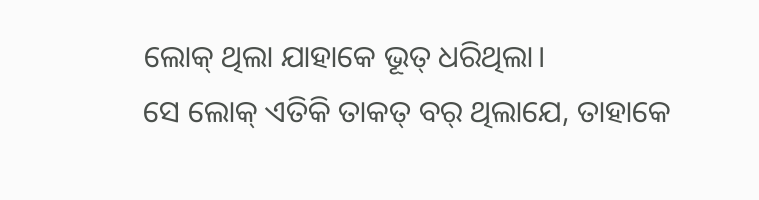ଲୋକ୍ ଥିଲା ଯାହାକେ ଭୂତ୍ ଧରିଥିଲା।
ସେ ଲୋକ୍ ଏତିକି ତାକତ୍ ବର୍ ଥିଲାଯେ, ତାହାକେ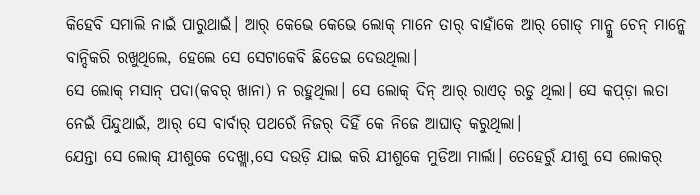କିହେବି ସମାଲି ନାଇଁ ପାରୁଥାଇଁ। ଆର୍ କେଭେ କେଭେ ଲୋକ୍ ମାନେ ତାର୍ ବାହାଁକେ ଆର୍ ଗୋଡ୍ ମାନ୍କୁ ଚେନ୍ ମାନ୍କେ ବାନ୍ଦିକରି ରଖୁଥିଲେ, ହେଲେ ସେ ସେଟାକେବି ଛିଡେଇ ଦେଉଥିଲା।
ସେ ଲୋକ୍ ମସାନ୍ ପଦା(କବର୍ ଖାନା) ନ ରହୁଥିଲା। ସେ ଲୋକ୍ ଦିନ୍ ଆର୍ ରାଏତ୍ ରଡୁ ଥିଲା। ସେ କପ୍ଡ଼ା ଲତା ନେଇଁ ପିନ୍ଦୁଥାଇଁ, ଆର୍ ସେ ବାର୍ବାର୍ ପଥରେଁ ନିଜର୍ ଦିହିଁ କେ ନିଜେ ଆଘାତ୍ କରୁଥିଲା।
ଯେନ୍ତା ସେ ଲୋକ୍ ଯୀଶୁକେ ଦେଖ୍ଲା,ସେ ଦଉଡ଼ି ଯାଇ କରି ଯୀଶୁକେ ମୁଡିଆ ମାର୍ଲା। ତେହେରୁଁ ଯୀଶୁ ସେ ଲୋକର୍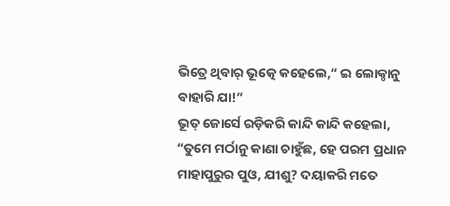ଭିତ୍ରେ ଥିବାର୍ ଭୂତ୍କେ କହେଲେ,“ ଇ ଲୋକ୍ଠାନୁ ବାହାରି ଯା!”
ଭୂତ୍ ଜୋର୍ସେ ରଡ଼ିକରି କାନ୍ଦି କାନ୍ଦି କହେଲା, “ତୁମେ ମର୍ଠାନୁ କାଣା ଚାହୁଁଛ, ହେ ପରମ ପ୍ରଧାନ ମାହାପୁରୁର ପୁଓ, ଯୀଶୁ? ଦୟାକରି ମତେ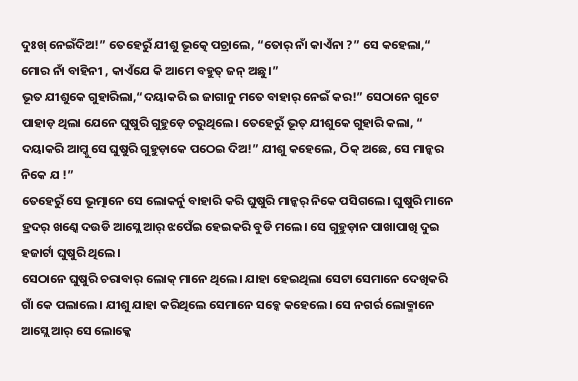ଦୁଃଖ୍ ନେଇଁଦିଅ!” ତେହେରୁଁ ଯୀଶୁ ଭୂତ୍କେ ପଚ୍ରାଲେ, “ତୋର୍ ନାଁ କାଏଁନା ?” ସେ କହେଲା,“ ମୋର ନାଁ ବାହିନୀ , କାଏଁଯେ କି ଆମେ ବହୁତ୍ ଜନ୍ ଅଛୁ।”
ଭୂତ ଯୀଶୁକେ ଗୁହାରିଲା,“ଦୟାକରି ଇ ଜାଗାନୁ ମତେ ବାହାର୍ ନେଇଁ କର!” ସେଠାନେ ଗୁଟେ ପାହାଡ଼ ଥିଲା ଯେନେ ଘୁଷୁରି ଗୁହୁଡ଼େ ଚରୁଥିଲେ। ତେହେରୁଁ ଭୂତ୍ ଯୀଶୁକେ ଗୁହାରି କଲା, “ ଦୟାକରି ଆମ୍କୁ ସେ ଘୁଷୁରି ଗୁହୁଡ଼ାକେ ପଠେଇ ଦିଅ!” ଯୀଶୁ କହେଲେ, ଠିକ୍ ଅଛେ, ସେ ମାନ୍କର ନିକେ ଯ !”
ତେହେରୁଁ ସେ ଭୂତ୍ମାନେ ସେ ଲୋକର୍ନୁ ବାହାରି କରି ଘୁଷୁରି ମାନ୍କର୍ ନିକେ ପସିଗଲେ। ଘୁଷୁରି ମାନେ ହ୍ରଦର୍ ଖଣ୍କେ ଦଉଡି ଆସ୍ଲେ ଆର୍ ଝପେଁଇ ହେଇକରି ବୁଡି ମଲେ। ସେ ଗୁହୁଡ଼ାନ ପାଖାପାଖି ଦୁଇ ହଜାର୍ଟା ଘୁଷୁରି ଥିଲେ।
ସେଠାନେ ଘୁଷୁରି ଚରାବାର୍ ଲୋକ୍ ମାନେ ଥିଲେ। ଯାହା ହେଇଥିଲା ସେଟା ସେମାନେ ଦେଖିକରି ଗାଁ କେ ପଲାଲେ। ଯୀଶୁ ଯାହା କରିଥିଲେ ସେମାନେ ସବ୍କେ କହେଲେ। ସେ ନଗର୍ର ଲୋକ୍ମାନେ ଆସ୍ଲେ ଆର୍ ସେ ଲୋକ୍କେ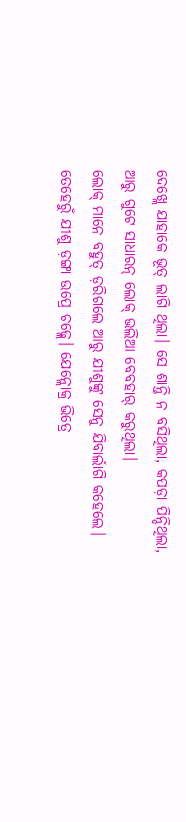ଦେଖ୍ଲେ ଯାହାକେ ଭୂତ୍ ଲାଗି ଥିଲା। ସେ ଶାନ୍ତି ନ ବସିଥିଲା, କପଡ଼ା ପିନ୍ଦିଥିଲା, ଆରୁ ଗୁଟେ ସାଧାରନ୍ ଲୋକ୍ ଭଲିଆ ବେବହାର୍ କରୁଥିଲା।
ଲୋକ୍ ମାନେ ବହୁତ୍ ଡ଼ରିଗଲେ ଆରୁ ଯୀଶୁଙ୍କୁ ସେନୁ ଯିବାର୍ଲାଗି କହେଲେ। ତେହେରୁଁ ଯୀଶୁ ଡ଼ଙ୍ଗା ଉପ୍ରେ ଚଢ୍ଲେ। ଯେନ୍ଲୋକ୍ର ଭିତ୍ରେ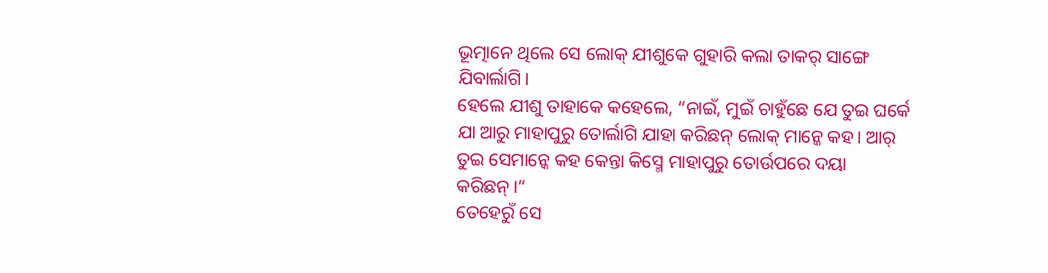ଭୂତ୍ମାନେ ଥିଲେ ସେ ଲୋକ୍ ଯୀଶୁକେ ଗୁହାରି କଲା ତାକର୍ ସାଙ୍ଗେ ଯିବାର୍ଲାଗି।
ହେଲେ ଯୀଶୁ ତାହାକେ କହେଲେ, “ନାଇଁ, ମୁଇଁ ଚାହୁଁଛେ ଯେ ତୁଇ ଘର୍କେ ଯା ଆରୁ ମାହାପୁରୁ ତୋର୍ଲାଗି ଯାହା କରିଛନ୍ ଲୋକ୍ ମାନ୍କେ କହ। ଆର୍ ତୁଇ ସେମାନ୍କେ କହ କେନ୍ତା କିସ୍ମେ ମାହାପୁରୁ ତୋର୍ଉପରେ ଦୟା କରିଛନ୍।“
ତେହେରୁଁ ସେ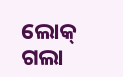ଲୋକ୍ ଗଲା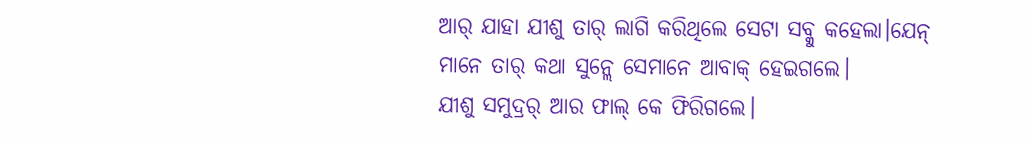ଆର୍ ଯାହା ଯୀଶୁ ତାର୍ ଲାଗି କରିଥିଲେ ସେଟା ସବ୍କୁ କହେଲା।ଯେନ୍ ମାନେ ତାର୍ କଥା ସୁନ୍ଲେ ସେମାନେ ଆବାକ୍ ହେଇଗଲେ।
ଯୀଶୁ ସମୁଦ୍ରର୍ ଆର ଫାଲ୍ କେ ଫିରିଗଲେ।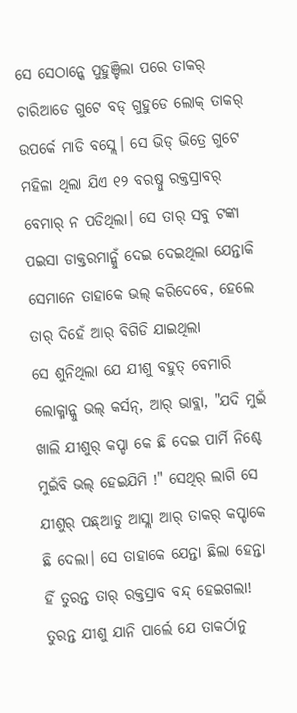ସେ ସେଠାନ୍କେ ପୁହୁଞ୍ଚିଲା ପରେ ତାକର୍ ଚାରିଆଡେ ଗୁଟେ ବଡ୍ ଗୁହୁଡେ ଲୋକ୍ ତାକର୍ ଉପର୍କେ ମାଡି ବସ୍ଲେ। ସେ ଭିଡ୍ ଭିତ୍ରେ ଗୁଟେ ମହିଳା ଥିଲା ଯିଏ ୧୨ ବରଷ୍ନୁ ରକ୍ତସ୍ରାବର୍ ବେମାର୍ ନ ପଡିଥିଲା। ସେ ତାର୍ ସବୁ ଟଙ୍କା ପଇସା ଡାକ୍ତରମାନ୍କୁଁ ଦେଇ ଦେଇଥିଲା ଯେନ୍ତାକି ସେମାନେ ତାହାକେ ଭଲ୍ କରିଦେବେ, ହେଲେ ତାର୍ ଦିହେଁ ଆର୍ ବିଗିଡି ଯାଇଥିଲା
ସେ ଶୁନିଥିଲା ଯେ ଯୀଶୁ ବହୁତ୍ ବେମାରି ଲୋକ୍ମାନ୍କୁ ଭଲ୍ କର୍ସନ୍, ଆର୍ ଭାବ୍ଲା, "ଯଦି ମୁଇଁ ଖାଲି ଯୀଶୁର୍ କପ୍ଡା କେ ଛି ଦେଇ ପାର୍ମି ନିଶ୍ଚେ ମୁଇଁବି ଭଲ୍ ହେଇଯିମି !" ସେଥିର୍ ଲାଗି ସେ ଯୀଶୁର୍ ପଛ୍ଆଡୁ ଆସ୍ଲା ଆର୍ ତାକର୍ କପ୍ଡାକେ ଛି ଦେଲା। ସେ ତାହାକେ ଯେନ୍ତା ଛିଲା ହେନ୍ତା ହିଁ ତୁରନ୍ତ ତାର୍ ରକ୍ତସ୍ରାବ ବନ୍ଦ୍ ହେଇଗଲା!
ତୁରନ୍ତ ଯୀଶୁ ଯାନି ପାର୍ଲେ ଯେ ତାକର୍ଠାନୁ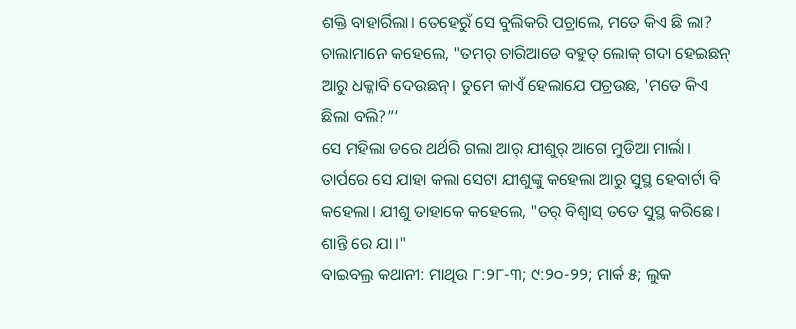ଶକ୍ତି ବାହାର୍ରିଲା। ତେହେରୁଁ ସେ ବୁଲିକରି ପଚ୍ରାଲେ, ମତେ କିଏ ଛି ଲା? ଚାଲାମାନେ କହେଲେ, "ତମର୍ ଚାରିଆଡେ ବହୁତ୍ ଲୋକ୍ ଗଦା ହେଇଛନ୍ ଆରୁ ଧକ୍କାବି ଦେଉଛନ୍। ତୁମେ କାଏଁ ହେଲାଯେ ପଚ୍ରଉଛ, 'ମତେ କିଏ ଛିଲା ବଲି?”’
ସେ ମହିଲା ଡରେ ଥର୍ଥରି ଗଲା ଆର୍ ଯୀଶୁର୍ ଆଗେ ମୁଡିଆ ମାର୍ଲା। ତାର୍ପରେ ସେ ଯାହା କଲା ସେଟା ଯୀଶୁଙ୍କୁ କହେଲା ଆରୁ ସୁସ୍ଥ ହେବାର୍ଟା ବି କହେଲା। ଯୀଶୁ ତାହାକେ କହେଲେ, "ତର୍ ବିଶ୍ୱାସ୍ ତତେ ସୁସ୍ଥ କରିଛେ। ଶାନ୍ତି ରେ ଯା।"
ବାଇବଲ୍ର କଥାନୀ: ମାଥିଉ ୮:୨୮-୩; ୯:୨୦-୨୨; ମାର୍କ ୫; ଲୁକ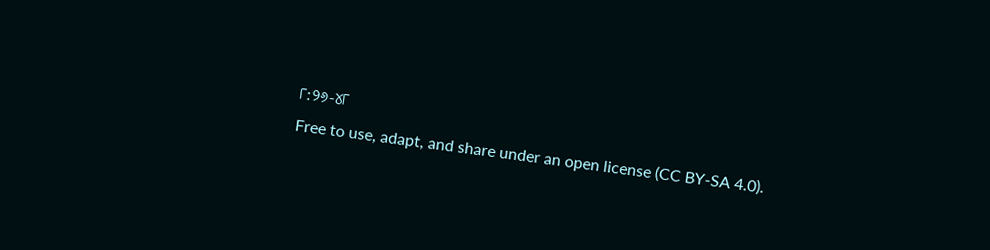୮:୨୬-୪୮
Free to use, adapt, and share under an open license (CC BY-SA 4.0).